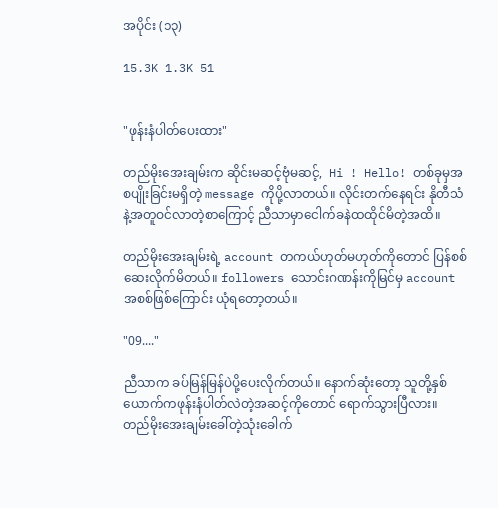အပိုင်း (၁၃)

15.3K 1.3K 51


"ဖုန်းနံပါတ်ပေးထား"

တည်မိုးအေးချမ်းက ဆိုင်းမဆင့်ဗုံမဆင့်,  Hi ! Hello! တစ်ခုမှအစပျိုးခြင်းမရှိတဲ့ message ကိုပို့လာတယ်။ လိုင်းတက်နေရင်း နိုတီသံနဲ့အတူဝင်လာတဲ့စာကြောင့် ညီသာမှာငေါက်ခနဲထထိုင်မိတဲ့အထိ။

တည်မိုးအေးချမ်းရဲ့ account တကယ်ဟုတ်မဟုတ်ကိုတောင် ပြန်စစ်ဆေးလိုက်မိတယ်။ followers သောင်းဂဏန်းကိုမြင်မှ account အစစ်ဖြစ်ကြောင်း ယုံရတော့တယ်။

"09...."

ညီသာက ခပ်မြန်မြန်ပဲပို့ပေးလိုက်တယ်။ နောက်ဆုံးတော့ သူတို့နှစ်ယောက်ကဖုန်းနံပါတ်လဲတဲ့အဆင့်ကိုတောင် ရောက်သွားပြီလား။ တည်မိုးအေးချမ်းခေါ်တဲ့သုံးခေါက်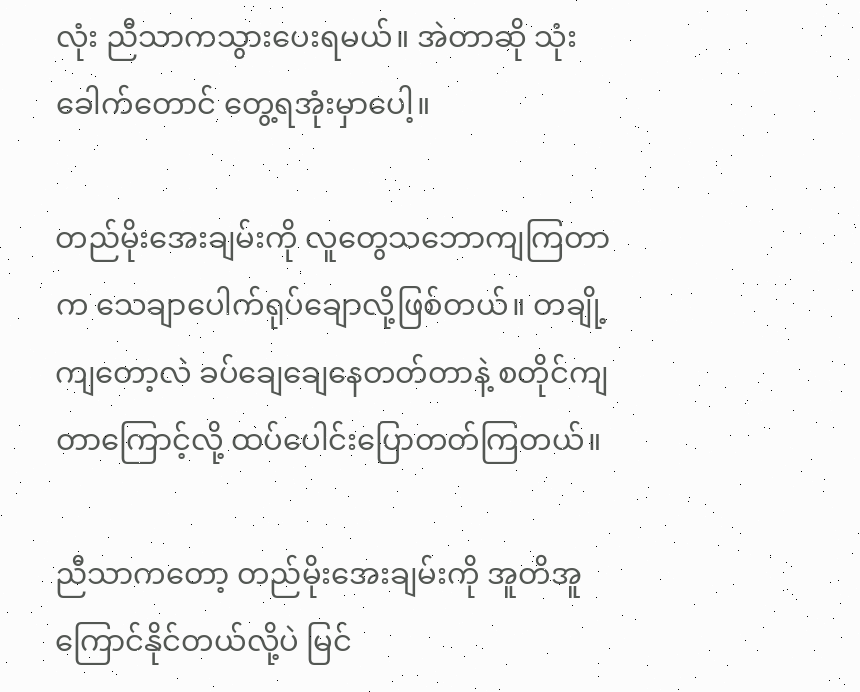လုံး ညီသာကသွားပေးရမယ်။ အဲတာဆို သုံးခေါက်တောင် တွေ့ရအုံးမှာပေါ့။

တည်မိုးအေးချမ်းကို လူတွေသဘောကျကြတာက သေချာပေါက်ရုပ်ချောလို့ဖြစ်တယ်။ တချို့ကျတော့လဲ ခပ်ချေချေနေတတ်တာနဲ့ စတိုင်ကျတာကြောင့်လို့ ထပ်ပေါင်းပြောတတ်ကြတယ်။

ညီသာကတော့ တည်မိုးအေးချမ်းကို အူတိအူကြောင်နိုင်တယ်လို့ပဲ မြင်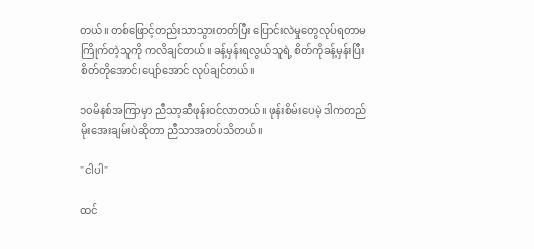တယ်။ တစ်ဖြောင့်တည်းသာသွားတတ်ပြီး ပြောင်းလဲမှုတွေလုပ်ရတာမကြိုက်တဲ့သူကို ကလိချင်တယ်။ ခန့်မှန်းရလွယ်သူရဲ့ စိတ်ကိုခန့်မှန်းပြီး စိတ်တိုအောင်၊ပျော်အောင် လုပ်ချင်တယ်။

၁၀မိနစ်အကြာမှာ ညီသာ့ဆီဖုန်းဝင်လာတယ်။ ဖုန်းစိမ်းပေမဲ့ ဒါကတည်မိုးအေးချမ်းပဲဆိုတာ ညီသာအတပ်သိတယ်။

"ငါပါ"

ထင်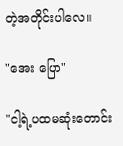တဲ့အတိုင်းပါလေ။

"အေး ပြော"

"ငါ့ရဲ့ပထမဆုံးတောင်း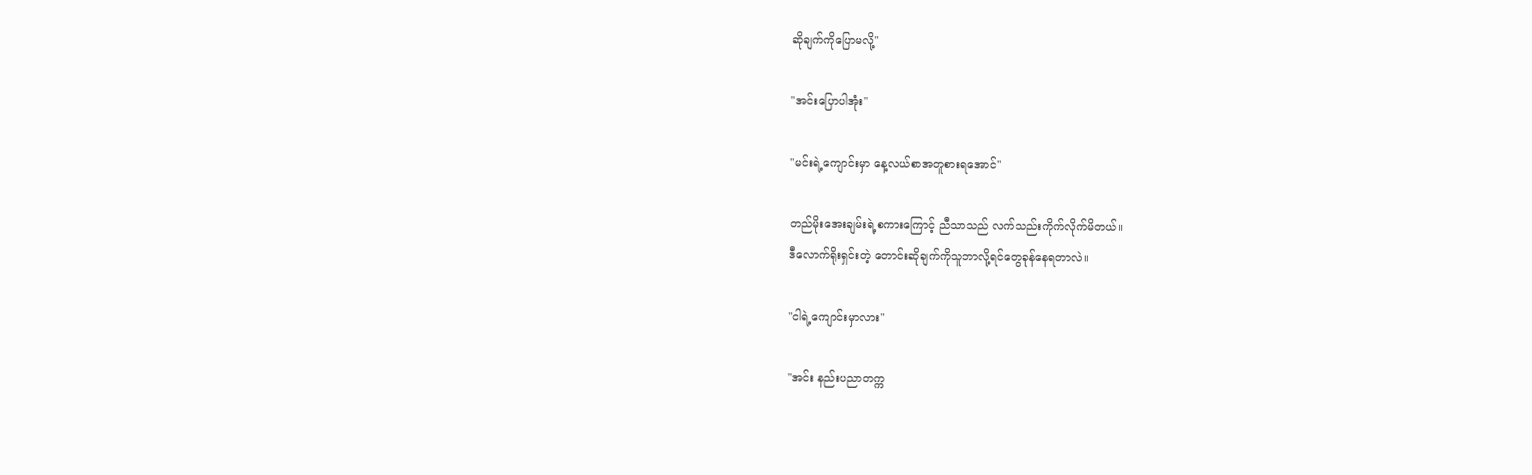ဆိုချက်ကိုပြောမလို့"

"အင်းပြောပါအုံး"

"မင်းရဲ့ကျောင်းမှာ နေ့လယ်စာအတူစားရအောင်"

တည်မိုးအေးချမ်းရဲ့စကားကြောင့် ညီသာသည် လက်သည်းကိုက်လိုက်မိတယ်။
ဒီလောက်ရိုးရှင်းတဲ့ တောင်းဆိုချက်ကိုသူဘာလို့ရင်တွေခုန်နေရတာလဲ။

"ငါရဲ့ကျောင်းမှာလား"

"အင်း နည်းပညာတက္က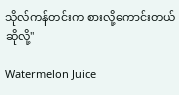သိုလ်ကန်တင်းက စားလို့ကောင်းတယ်ဆိုလို့"

Watermelon Juice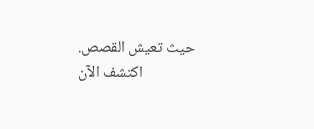حيث تعيش القصص. اكتشف الآن